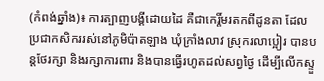(កំពង់ឆ្នាំង)៖ ការត្បាញបង្គីដោយដៃ គឺជាកេរ្តិ៍មរតកពីដូនតា ដែលប្រជាកសិកររស់នៅភូមិប៉ាតឡាង ឃុំក្រាំងលាវ ស្រុករលាប្អៀរ បានបន្តថែរក្សា និងរក្សាការពារ និងបានធ្វើរហូតដល់សព្វថ្ងៃ ដើម្បីលើកស្ទួ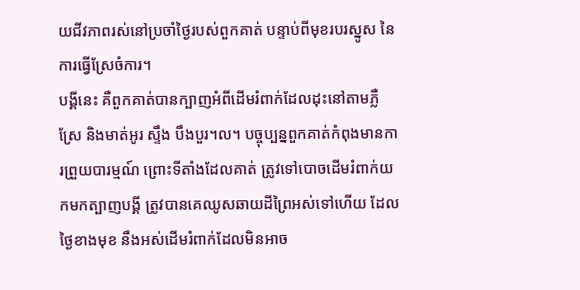យជីវភាពរស់នៅប្រចាំថ្ងៃរបស់ពួកគាត់ បន្ទាប់ពីមុខរបរស្នូស នៃការធ្វើស្រែចំការ។
បង្គីនេះ គឺពួកគាត់បានក្បាញអំពីដើមរំពាក់ដែលដុះនៅតាមភ្លឺស្រែ និងមាត់អូរ ស្ទឹង បឹងបួរ។ល។ បច្ចុប្បន្នពួកគាត់កំពុងមានការព្រួយបារម្មណ៍ ព្រោះទីតាំងដែលគាត់ ត្រូវទៅបោចដើមរំពាក់យកមកត្បាញបង្គី ត្រូវបានគេឈូសឆាយដីព្រៃអស់ទៅហើយ ដែលថ្ងៃខាងមុខ នឹងអស់ដើមរំពាក់ដែលមិនអាច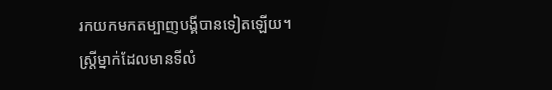រកយកមកតម្បាញបង្គីបានទៀតឡើយ។
ស្ត្រីម្នាក់ដែលមានទីលំ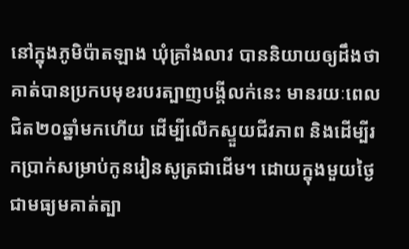នៅក្នុងភូមិប៉ាតឡាង ឃុំគ្រាំងលាវ បាននិយាយឲ្យដឹងថា គាត់បានប្រកបមុខរបរត្បាញបង្គីលក់នេះ មានរយៈពេលជិត២០ឆ្នាំមកហើយ ដើម្បីលើកស្ទួយជីវភាព និងដើម្បីរកប្រាក់សម្រាប់កូនរៀនសូត្រជាដើម។ ដោយក្នុងមួយថ្ងៃ ជាមធ្យមគាត់ត្បា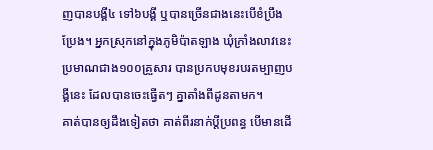ញបានបង្គី៤ ទៅ៦បង្គី ឬបានច្រើនជាងនេះបើខំប្រឹងប្រែង។ អ្នកស្រុកនៅក្នុងភូមិប៉ាតឡាង ឃុំក្រាំងលាវនេះ ប្រមាណជាង១០០គ្រួសារ បានប្រកបមុខរបរតម្បាញបង្គីនេះ ដែលបានចេះធ្វើតៗ គ្នាតាំងពីដូនតាមក។
គាត់បានឲ្យដឹងទៀតថា គាត់ពីរនាក់ប្ដីប្រពន្ធ បើមានដើ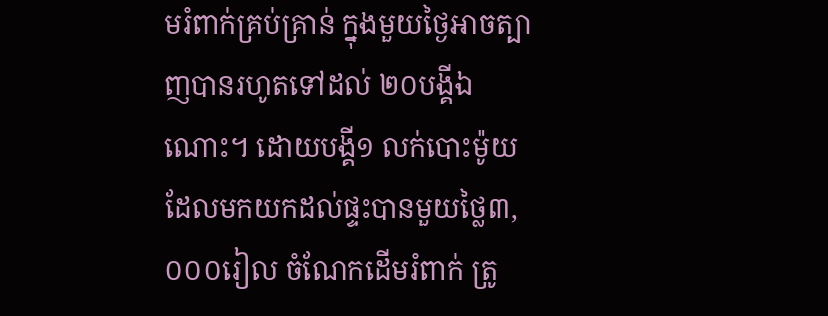មរំពាក់គ្រប់គ្រាន់ ក្នុងមួយថ្ងៃអាចត្បាញបានរហូតទៅដល់ ២០បង្គីឯណោះ។ ដោយបង្គី១ លក់បោះម៉ូយដែលមកយកដល់ផ្ទះបានមួយថ្លៃ៣,០០០រៀល ចំណែកដើមរំពាក់ ត្រូ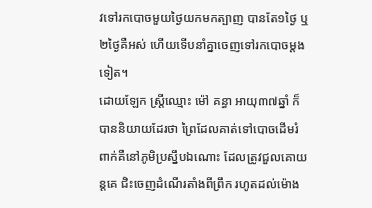វទៅរកបោចមួយថ្ងៃយកមកត្បាញ បានតែ១ថ្ងៃ ឬ២ថ្ងៃគឺអស់ ហើយទើបនាំគ្នាចេញទៅរកបោចម្តងទៀត។
ដោយឡែក ស្ត្រីឈ្មោះ ម៉ៅ គន្ធា អាយុ៣៧ឆ្នាំ ក៏បាននិយាយដែរថា ព្រៃដែលគាត់ទៅបោចដើមរំពាក់គឺនៅភូមិប្រស្នឹបឯណោះ ដែលត្រូវជួលគោយន្តគេ ជិះចេញដំណើរតាំងពីព្រឹក រហូតដល់ម៉ោង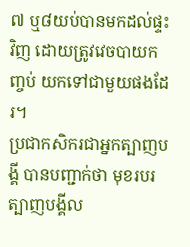៧ ឬ៨យប់បានមកដល់ផ្ទះវិញ ដោយត្រូវវេចបាយកញ្ចប់ យកទៅជាមួយផងដែរ។
ប្រជាកសិករជាអ្នកត្បាញបង្គី បានបញ្ជាក់ថា មុខរបរត្បាញបង្គីល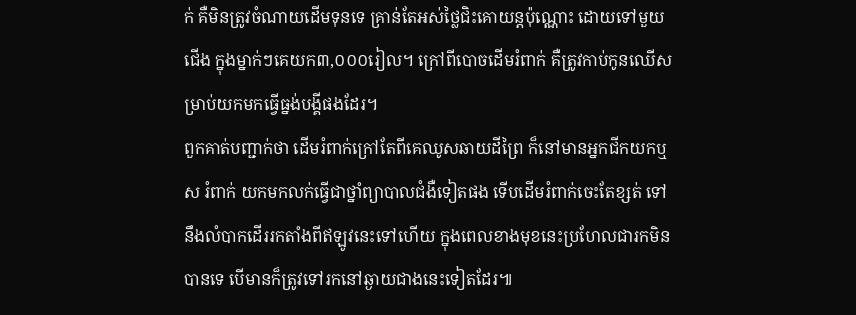ក់ គឺមិនត្រូវចំណាយដើមទុនទេ គ្រាន់តែអស់ថ្លៃជិះគោយន្តប៉ុណ្ណោះ ដោយទៅមួយជើង ក្នុងម្នាក់ៗគេយក៣,០០០រៀល។ ក្រៅពីបោចដើមរំពាក់ គឺត្រូវកាប់កូនឈើសម្រាប់យកមកធ្វើធ្នង់បង្គីផងដែរ។
ពួកគាត់បញ្ជាក់ថា ដើមរំពាក់ក្រៅតែពីគេឈូសឆាយដីព្រៃ ក៏នៅមានអ្នកជីកយកឬស រំពាក់ យកមកលក់ធ្វើជាថ្នាំព្យាបាលជំងឺទៀតផង ទើបដើមរំពាក់ចេះតែខ្សត់ ទៅនឹងលំបាកដើររកតាំងពីឥឡូវនេះទៅហើយ ក្នុងពេលខាងមុខនេះប្រហែលជារកមិនបានទេ បើមានក៏ត្រូវទៅរកនៅឆ្ងាយជាងនេះទៀតដែរ៕